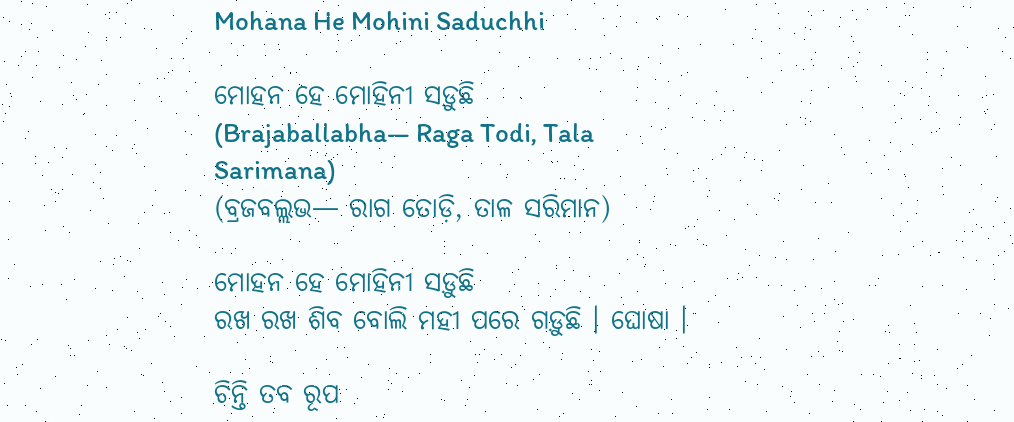Mohana He Mohini Saduchhi

ମୋହନ ହେ ମୋହିନୀ ସଡ଼ୁଛି
(Brajaballabha— Raga Todi, Tala Sarimana)
(ବ୍ରଜବଲ୍ଲଭ— ରାଗ ତୋଡ଼ି, ତାଳ ସରିମାନ)

ମୋହନ ହେ ମୋହିନୀ ସଡ଼ୁଛି
ରଖ ରଖ ଶିବ ବୋଲି ମହୀ ପରେ ଗଡ଼ୁଛି । ଘୋଷା ।

ଚିନ୍ତି ତବ ରୂପ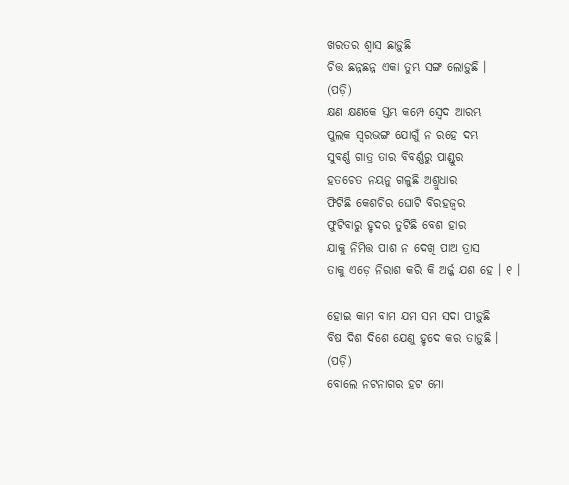ଖରତର ଶ୍ୱାସ ଛାଡ଼ୁଛି
ଚିତ୍ତ ଛନ୍ନଛନ୍ନ ଏକା ତୁମ୍ଭ ସଙ୍ଗ ଲୋଡ଼ୁଛି ।
(ପଡ଼ି)
କ୍ଷଣ କ୍ଷଣକେ ସ୍ତମ୍ଭ କମ୍ପେ ସ୍ୱେଦ ଆରମ୍ଭ
ପୁଲକ ସ୍ୱରଭଙ୍ଗ ଯୋଗୁଁ ନ ରହେ ଦମ୍ଭ
ସୁବର୍ଣ୍ଣ ଗାତ୍ର ତାର ବିବର୍ଣ୍ଣରୁ ପାଣ୍ଡୁର
ହତଚେତ ନୟନୁ ଗଳୁଛି ଅଶ୍ରୁଧାର
ଫିଟିଛି କେଶଚିର ଘୋଟି ବିରହଜ୍ୱର
ଫୁଟିବାରୁ ହୃଦର ତୁଟିଛି ବେଶ ହାର
ଯାକୁ ନିମିତ୍ତ ପାଶ ନ ଦେଖି ପାଅ ତ୍ରାସ
ତାକୁ ଏଡ଼େ ନିରାଶ କରି କି ଅର୍ଜ୍ଜ ଯଶ ହେ । ୧ ।

ହୋଇ କାମ ବାମ ଯମ ସମ ସଦା ପୀଡ଼ୁଛି
ବିଷ ଦିଶ ଦିଶେ ଯେଣୁ ହୃଦେ କର ତାଡ଼ୁଛି ।
(ପଡ଼ି)
ବୋଲେ ନଟନାଗର ହଟ ମୋ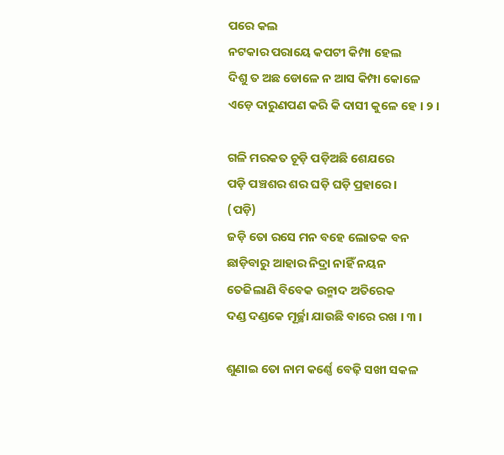ପରେ କଲ
ନଟକାର ପରାୟେ କପଟୀ କିମ୍ପା ହେଲ
ଦିଶୁ ତ ଅଛ ଡୋଳେ ନ ଆସ କିମ୍ପା କୋଳେ
ଏଡ଼େ ଦାରୁଣପଣ କରି କି ଦାସୀ କୁଳେ ହେ । ୨ ।

ଗଳି ମରକତ ଚୂଡ଼ି ପଡ଼ିଅଛି ଶେଯରେ
ପଡ଼ି ପଞ୍ଚଶର ଶର ଘଡ଼ି ଘଡ଼ି ପ୍ରହାରେ ।
(ପଡ଼ି)
ଜଡ଼ି ତୋ ରସେ ମନ ବହେ ଲୋତକ ବନ
ଛାଡ଼ିବାରୁ ଆହାର ନିଦ୍ରା ନାହିଁ ନୟନ
ତେଜିଲାଣି ବିବେକ ଉନ୍ମାଦ ଅତିରେକ
ଦଣ୍ଡ ଦଣ୍ଡକେ ମୂର୍ଚ୍ଛା ଯାଉଛି ବାରେ ରଖ । ୩ ।

ଶୁଣାଇ ତୋ ନାମ କର୍ଣ୍ଣେ ବେଢ଼ି ସଖୀ ସକଳ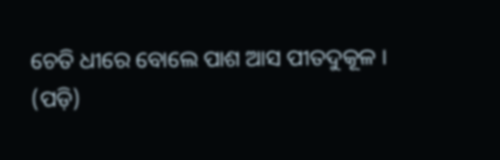ଚେତି ଧୀରେ ବୋଲେ ପାଶ ଆସ ପୀତଦୁକୂଳ ।
(ପଡ଼ି)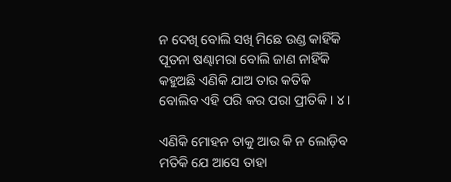ନ ଦେଖି ବୋଲି ସଖି ମିଛେ ଉଣ୍ଡ କାହିଁକି
ପୂତନା ଷଣ୍ଢାମରା ବୋଲି ଜାଣ ନାହିଁକି
କହୁଅଛି ଏଣିକି ଯାଅ ତାର କତିକି
ବୋଲିବ ଏହି ପରି କର ପରା ପ୍ରୀତିକି । ୪ ।

ଏଣିକି ମୋହନ ତାକୁ ଆଉ କି ନ ଲୋଡ଼ିବ
ମତିକି ଯେ ଆସେ ତାହା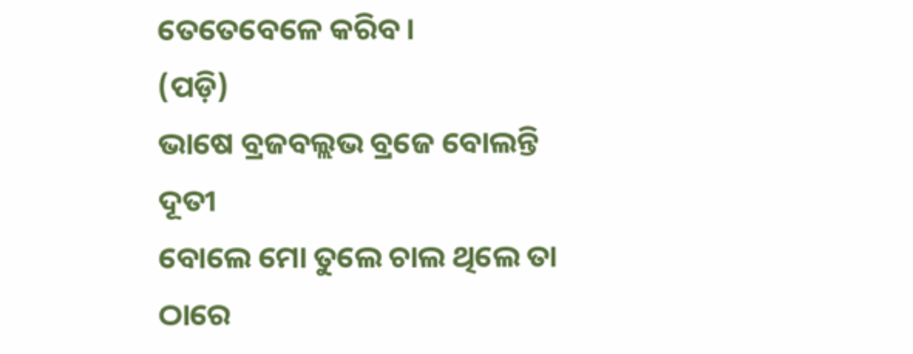ତେତେବେଳେ କରିବ ।
(ପଡ଼ି)
ଭାଷେ ବ୍ରଜବଲ୍ଲଭ ବ୍ରଜେ ବୋଲନ୍ତି ଦୂତୀ
ବୋଲେ ମୋ ତୁଲେ ଚାଲ ଥିଲେ ତା ଠାରେ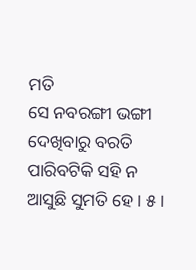ମତି
ସେ ନବରଙ୍ଗୀ ଭଙ୍ଗୀ ଦେଖିବାରୁ ବରତି
ପାରିବଟିକି ସହି ନ ଆସୁଛି ସୁମତି ହେ । ୫ ।